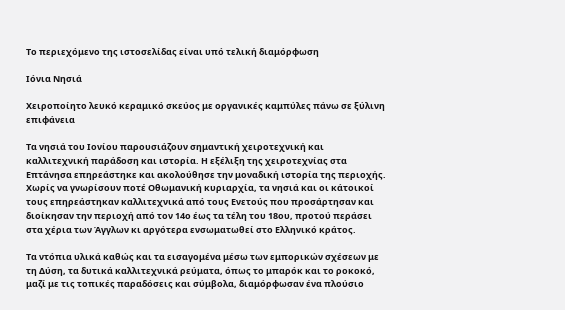Το περιεχόμενο της ιστοσελίδας είναι υπό τελική διαμόρφωση

Ιόνια Νησιά

Χειροποίητο λευκό κεραμικό σκεύος με οργανικές καμπύλες πάνω σε ξύλινη επιφάνεια

Τα νησιά του Ιονίου παρουσιάζουν σημαντική χειροτεχνική και καλλιτεχνική παράδοση και ιστορία. Η εξέλιξη της χειροτεχνίας στα Επτάνησα επηρεάστηκε και ακολούθησε την μοναδική ιστορία της περιοχής. Χωρίς να γνωρίσουν ποτέ Οθωμανική κυριαρχία, τα νησιά και οι κάτοικοί τους επηρεάστηκαν καλλιτεχνικά από τους Ενετούς που προσάρτησαν και διοίκησαν την περιοχή από τον 14ο έως τα τέλη του 18ου, προτού περάσει στα χέρια των Άγγλων κι αργότερα ενσωματωθεί στο Ελληνικό κράτος.

Τα ντόπια υλικά καθώς και τα εισαγομένα μέσω των εμπορικών σχέσεων με τη Δύση, τα δυτικά καλλιτεχνικά ρεύματα, όπως το μπαρόκ και το ροκοκό, μαζί με τις τοπικές παραδόσεις και σύμβολα, διαμόρφωσαν ένα πλούσιο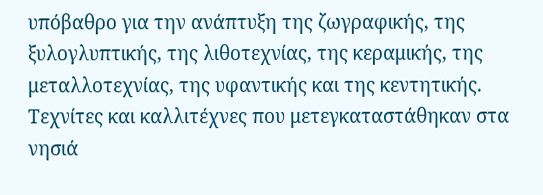υπόβαθρο για την ανάπτυξη της ζωγραφικής, της ξυλογλυπτικής, της λιθοτεχνίας, της κεραμικής, της μεταλλοτεχνίας, της υφαντικής και της κεντητικής. Τεχνίτες και καλλιτέχνες που μετεγκαταστάθηκαν στα νησιά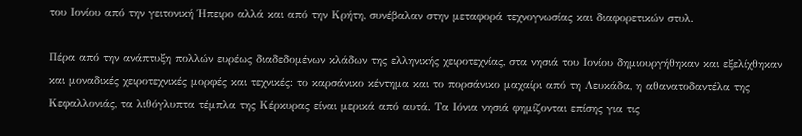του Ιονίου από την γειτονική Ήπειρο αλλά και από την Κρήτη, συνέβαλαν στην μεταφορά τεχνογνωσίας και διαφορετικών στυλ.

Πέρα από την ανάπτυξη πολλών ευρέως διαδεδομένων κλάδων της ελληνικής χειροτεχνίας, στα νησιά του Ιονίου δημιουργήθηκαν και εξελίχθηκαν και μοναδικές χειροτεχνικές μορφές και τεχνικές: το καρσάνικο κέντημα και το πορσάνικο μαχαίρι από τη Λευκάδα, η αθανατοδαντέλα της Κεφαλλονιάς, τα λιθόγλυπτα τέμπλα της Κέρκυρας είναι μερικά από αυτά. Τα Ιόνια νησιά φημίζονται επίσης για τις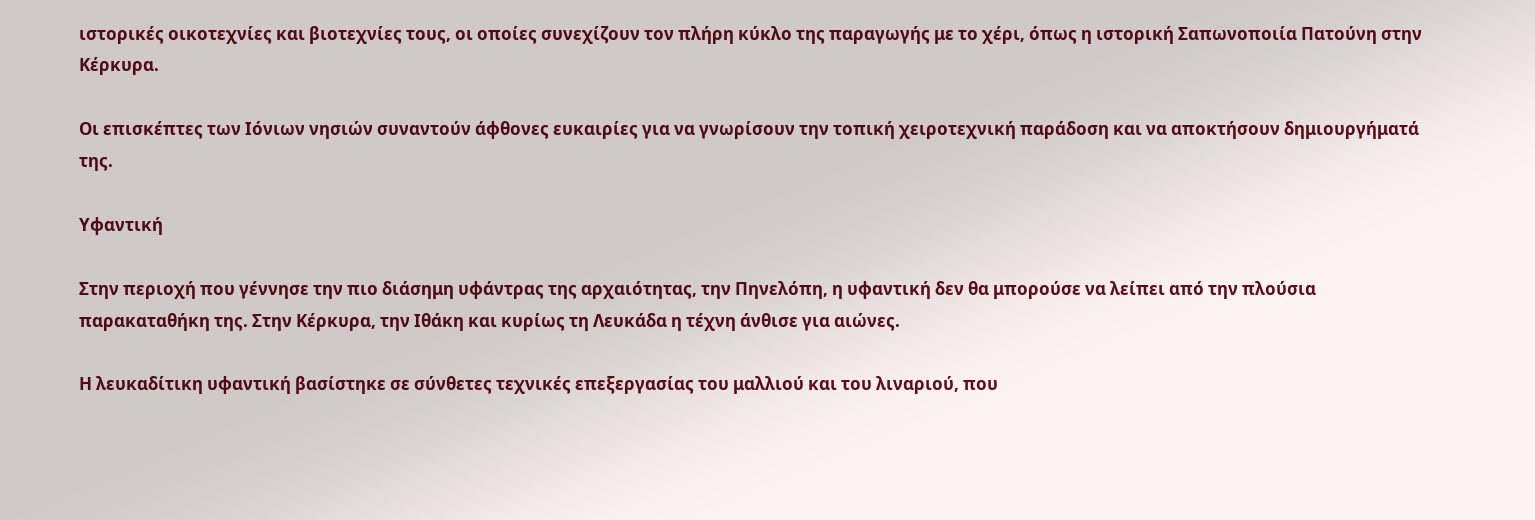ιστορικές οικοτεχνίες και βιοτεχνίες τους, οι οποίες συνεχίζουν τον πλήρη κύκλο της παραγωγής με το χέρι, όπως η ιστορική Σαπωνοποιία Πατούνη στην Κέρκυρα.

Οι επισκέπτες των Ιόνιων νησιών συναντούν άφθονες ευκαιρίες για να γνωρίσουν την τοπική χειροτεχνική παράδοση και να αποκτήσουν δημιουργήματά της.

Υφαντική

Στην περιοχή που γέννησε την πιο διάσημη υφάντρας της αρχαιότητας, την Πηνελόπη, η υφαντική δεν θα μπορούσε να λείπει από την πλούσια παρακαταθήκη της. Στην Κέρκυρα, την Ιθάκη και κυρίως τη Λευκάδα η τέχνη άνθισε για αιώνες.

Η λευκαδίτικη υφαντική βασίστηκε σε σύνθετες τεχνικές επεξεργασίας του μαλλιού και του λιναριού, που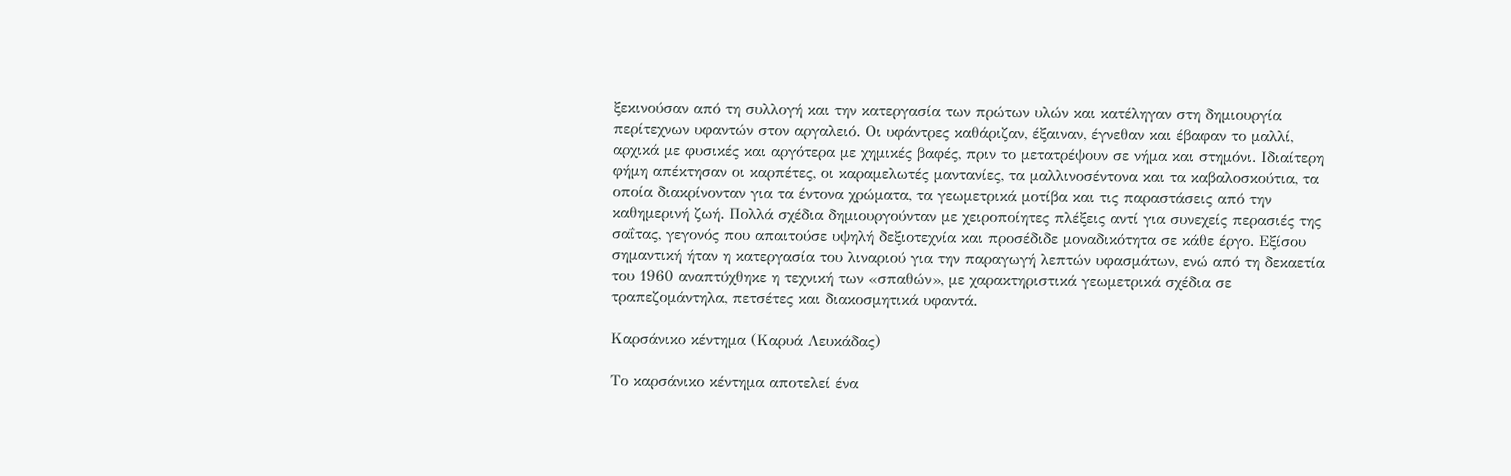ξεκινούσαν από τη συλλογή και την κατεργασία των πρώτων υλών και κατέληγαν στη δημιουργία περίτεχνων υφαντών στον αργαλειό. Οι υφάντρες καθάριζαν, έξαιναν, έγνεθαν και έβαφαν το μαλλί, αρχικά με φυσικές και αργότερα με χημικές βαφές, πριν το μετατρέψουν σε νήμα και στημόνι. Ιδιαίτερη φήμη απέκτησαν οι καρπέτες, οι καραμελωτές μαντανίες, τα μαλλινοσέντονα και τα καβαλοσκούτια, τα οποία διακρίνονταν για τα έντονα χρώματα, τα γεωμετρικά μοτίβα και τις παραστάσεις από την καθημερινή ζωή. Πολλά σχέδια δημιουργούνταν με χειροποίητες πλέξεις αντί για συνεχείς περασιές της σαΐτας, γεγονός που απαιτούσε υψηλή δεξιοτεχνία και προσέδιδε μοναδικότητα σε κάθε έργο. Εξίσου σημαντική ήταν η κατεργασία του λιναριού για την παραγωγή λεπτών υφασμάτων, ενώ από τη δεκαετία του 1960 αναπτύχθηκε η τεχνική των «σπαθών», με χαρακτηριστικά γεωμετρικά σχέδια σε τραπεζομάντηλα, πετσέτες και διακοσμητικά υφαντά.

Καρσάνικο κέντημα (Καρυά Λευκάδας)

Το καρσάνικο κέντημα αποτελεί ένα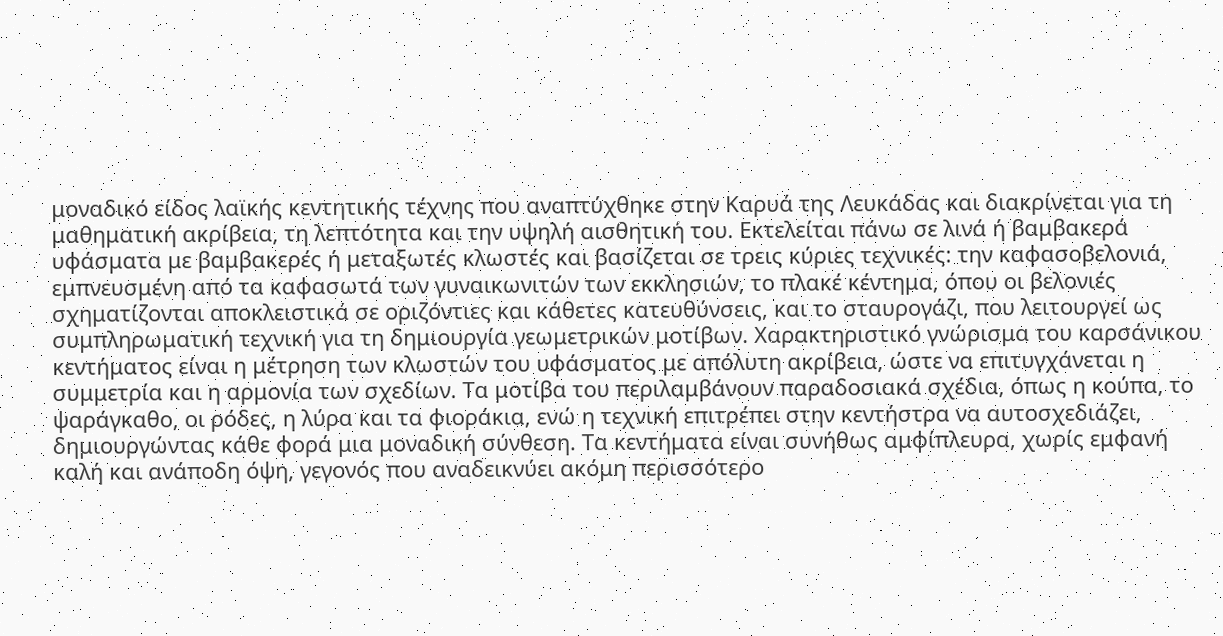μοναδικό είδος λαϊκής κεντητικής τέχνης που αναπτύχθηκε στην Καρυά της Λευκάδας και διακρίνεται για τη μαθηματική ακρίβεια, τη λεπτότητα και την υψηλή αισθητική του. Εκτελείται πάνω σε λινά ή βαμβακερά υφάσματα με βαμβακερές ή μεταξωτές κλωστές και βασίζεται σε τρεις κύριες τεχνικές: την καφασοβελονιά, εμπνευσμένη από τα καφασωτά των γυναικωνιτών των εκκλησιών, το πλακέ κέντημα, όπου οι βελονιές σχηματίζονται αποκλειστικά σε οριζόντιες και κάθετες κατευθύνσεις, και το σταυρογάζι, που λειτουργεί ως συμπληρωματική τεχνική για τη δημιουργία γεωμετρικών μοτίβων. Χαρακτηριστικό γνώρισμα του καρσάνικου κεντήματος είναι η μέτρηση των κλωστών του υφάσματος με απόλυτη ακρίβεια, ώστε να επιτυγχάνεται η συμμετρία και η αρμονία των σχεδίων. Τα μοτίβα του περιλαμβάνουν παραδοσιακά σχέδια, όπως η κούπα, το ψαράγκαθο, οι ρόδες, η λύρα και τα φιοράκια, ενώ η τεχνική επιτρέπει στην κεντήστρα να αυτοσχεδιάζει, δημιουργώντας κάθε φορά μια μοναδική σύνθεση. Τα κεντήματα είναι συνήθως αμφίπλευρα, χωρίς εμφανή καλή και ανάποδη όψη, γεγονός που αναδεικνύει ακόμη περισσότερο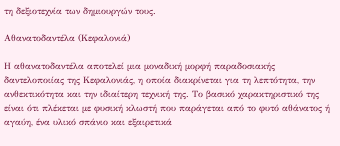τη δεξιοτεχνία των δημιουργών τους.

Αθανατοδαντέλα (Κεφαλονιά)

Η αθανατοδαντέλα αποτελεί μια μοναδική μορφή παραδοσιακής δαντελοποιίας της Κεφαλονιάς, η οποία διακρίνεται για τη λεπτότητα, την ανθεκτικότητα και την ιδιαίτερη τεχνική της. Το βασικό χαρακτηριστικό της είναι ότι πλέκεται με φυσική κλωστή που παράγεται από το φυτό αθάνατος ή αγαύη, ένα υλικό σπάνιο και εξαιρετικά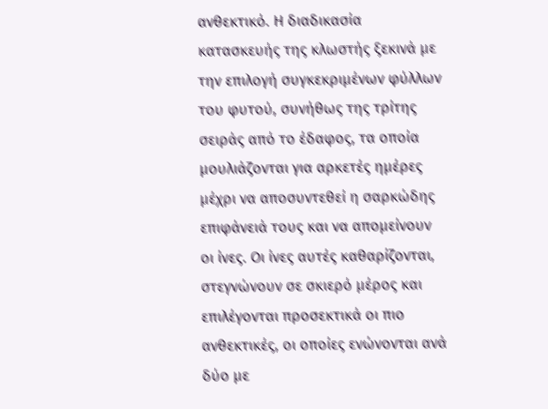ανθεκτικό. Η διαδικασία κατασκευής της κλωστής ξεκινά με την επιλογή συγκεκριμένων φύλλων του φυτού, συνήθως της τρίτης σειράς από το έδαφος, τα οποία μουλιάζονται για αρκετές ημέρες μέχρι να αποσυντεθεί η σαρκώδης επιφάνειά τους και να απομείνουν οι ίνες. Οι ίνες αυτές καθαρίζονται, στεγνώνουν σε σκιερό μέρος και επιλέγονται προσεκτικά οι πιο ανθεκτικές, οι οποίες ενώνονται ανά δύο με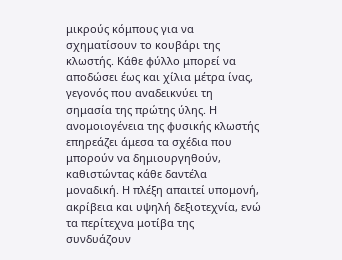μικρούς κόμπους για να σχηματίσουν το κουβάρι της κλωστής. Κάθε φύλλο μπορεί να αποδώσει έως και χίλια μέτρα ίνας, γεγονός που αναδεικνύει τη σημασία της πρώτης ύλης. Η ανομοιογένεια της φυσικής κλωστής επηρεάζει άμεσα τα σχέδια που μπορούν να δημιουργηθούν, καθιστώντας κάθε δαντέλα μοναδική. Η πλέξη απαιτεί υπομονή, ακρίβεια και υψηλή δεξιοτεχνία, ενώ τα περίτεχνα μοτίβα της συνδυάζουν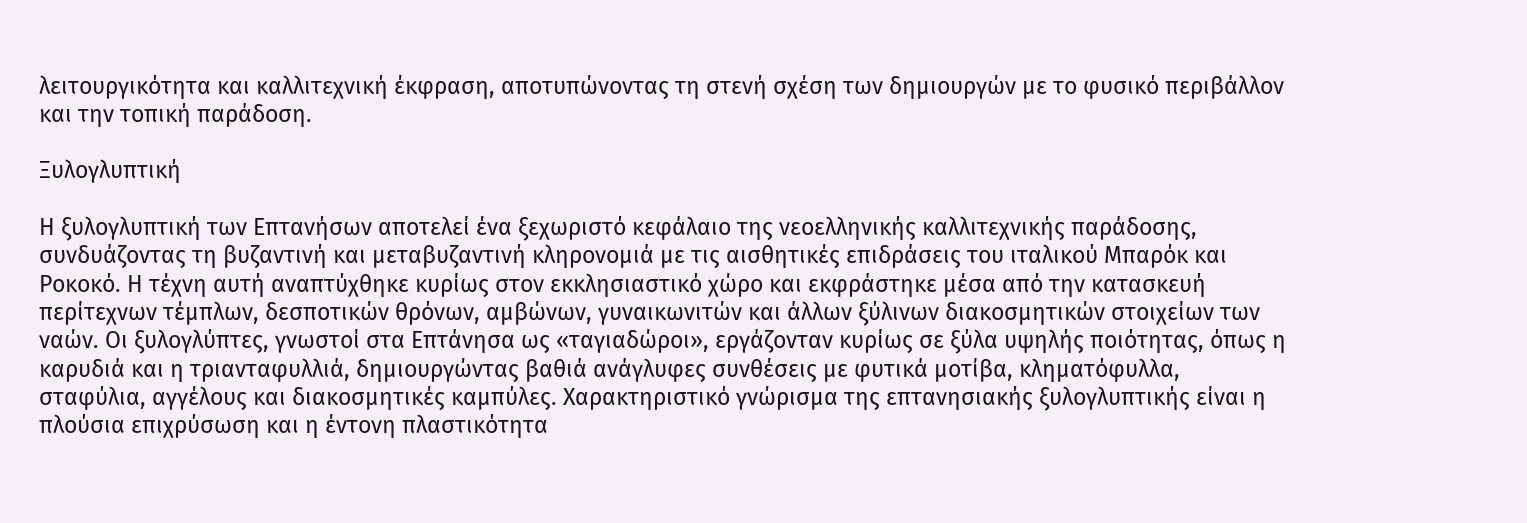λειτουργικότητα και καλλιτεχνική έκφραση, αποτυπώνοντας τη στενή σχέση των δημιουργών με το φυσικό περιβάλλον και την τοπική παράδοση.

Ξυλογλυπτική

Η ξυλογλυπτική των Επτανήσων αποτελεί ένα ξεχωριστό κεφάλαιο της νεοελληνικής καλλιτεχνικής παράδοσης, συνδυάζοντας τη βυζαντινή και μεταβυζαντινή κληρονομιά με τις αισθητικές επιδράσεις του ιταλικού Μπαρόκ και Ροκοκό. Η τέχνη αυτή αναπτύχθηκε κυρίως στον εκκλησιαστικό χώρο και εκφράστηκε μέσα από την κατασκευή περίτεχνων τέμπλων, δεσποτικών θρόνων, αμβώνων, γυναικωνιτών και άλλων ξύλινων διακοσμητικών στοιχείων των ναών. Οι ξυλογλύπτες, γνωστοί στα Επτάνησα ως «ταγιαδώροι», εργάζονταν κυρίως σε ξύλα υψηλής ποιότητας, όπως η καρυδιά και η τριανταφυλλιά, δημιουργώντας βαθιά ανάγλυφες συνθέσεις με φυτικά μοτίβα, κληματόφυλλα, σταφύλια, αγγέλους και διακοσμητικές καμπύλες. Χαρακτηριστικό γνώρισμα της επτανησιακής ξυλογλυπτικής είναι η πλούσια επιχρύσωση και η έντονη πλαστικότητα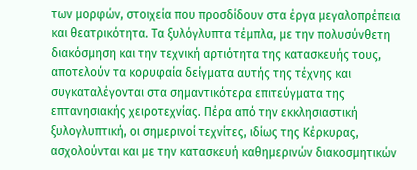των μορφών, στοιχεία που προσδίδουν στα έργα μεγαλοπρέπεια και θεατρικότητα. Τα ξυλόγλυπτα τέμπλα, με την πολυσύνθετη διακόσμηση και την τεχνική αρτιότητα της κατασκευής τους, αποτελούν τα κορυφαία δείγματα αυτής της τέχνης και συγκαταλέγονται στα σημαντικότερα επιτεύγματα της επτανησιακής χειροτεχνίας. Πέρα από την εκκλησιαστική ξυλογλυπτική, οι σημερινοί τεχνίτες, ιδίως της Κέρκυρας, ασχολούνται και με την κατασκευή καθημερινών διακοσμητικών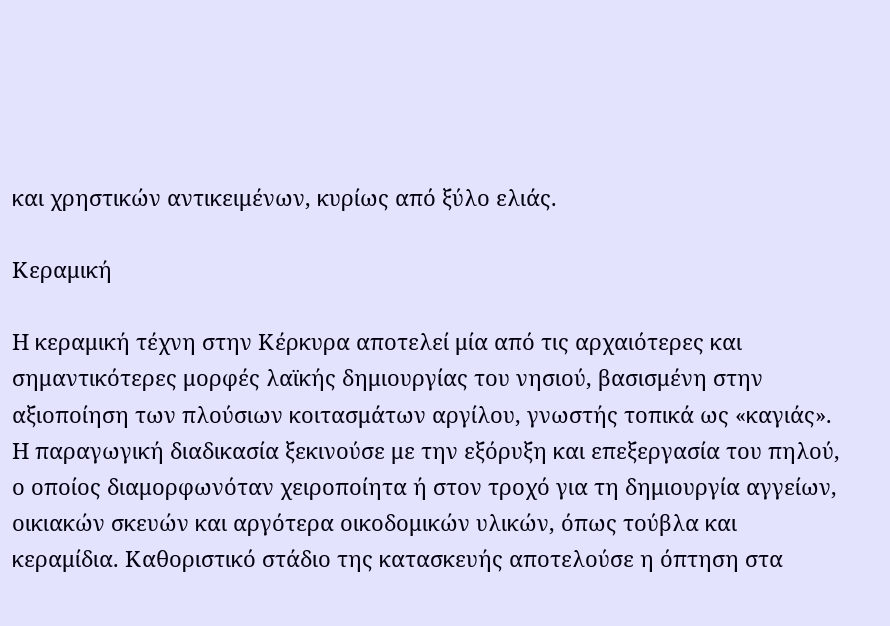και χρηστικών αντικειμένων, κυρίως από ξύλο ελιάς.

Κεραμική

Η κεραμική τέχνη στην Κέρκυρα αποτελεί μία από τις αρχαιότερες και σημαντικότερες μορφές λαϊκής δημιουργίας του νησιού, βασισμένη στην αξιοποίηση των πλούσιων κοιτασμάτων αργίλου, γνωστής τοπικά ως «καγιάς». Η παραγωγική διαδικασία ξεκινούσε με την εξόρυξη και επεξεργασία του πηλού, ο οποίος διαμορφωνόταν χειροποίητα ή στον τροχό για τη δημιουργία αγγείων, οικιακών σκευών και αργότερα οικοδομικών υλικών, όπως τούβλα και κεραμίδια. Καθοριστικό στάδιο της κατασκευής αποτελούσε η όπτηση στα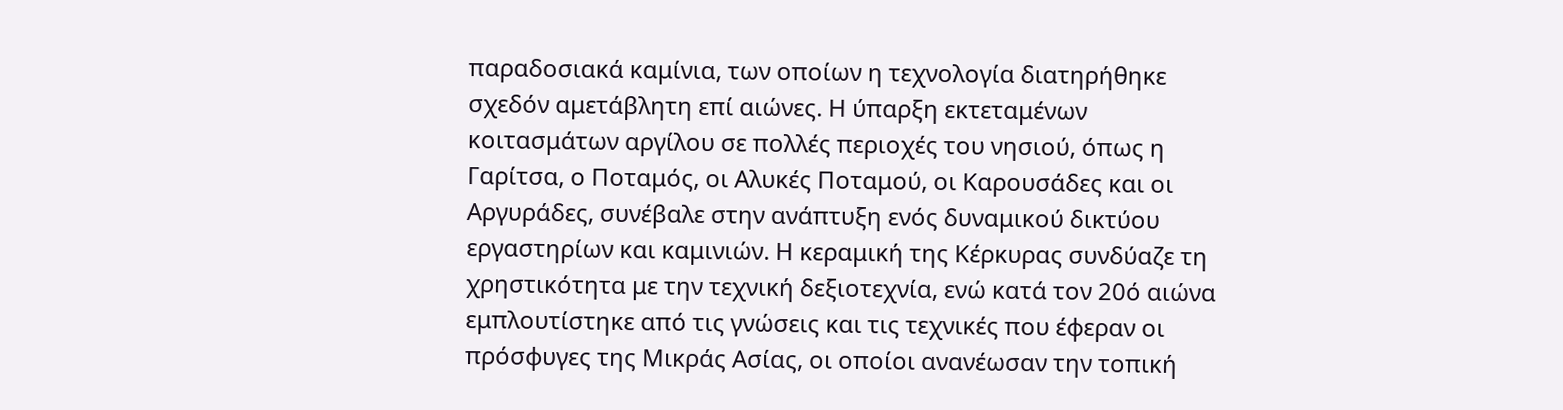παραδοσιακά καμίνια, των οποίων η τεχνολογία διατηρήθηκε σχεδόν αμετάβλητη επί αιώνες. Η ύπαρξη εκτεταμένων κοιτασμάτων αργίλου σε πολλές περιοχές του νησιού, όπως η Γαρίτσα, ο Ποταμός, οι Αλυκές Ποταμού, οι Καρουσάδες και οι Αργυράδες, συνέβαλε στην ανάπτυξη ενός δυναμικού δικτύου εργαστηρίων και καμινιών. Η κεραμική της Κέρκυρας συνδύαζε τη χρηστικότητα με την τεχνική δεξιοτεχνία, ενώ κατά τον 20ό αιώνα εμπλουτίστηκε από τις γνώσεις και τις τεχνικές που έφεραν οι πρόσφυγες της Μικράς Ασίας, οι οποίοι ανανέωσαν την τοπική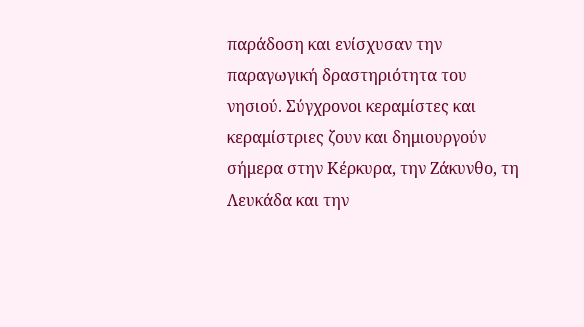παράδοση και ενίσχυσαν την παραγωγική δραστηριότητα του νησιού. Σύγχρονοι κεραμίστες και κεραμίστριες ζουν και δημιουργούν σήμερα στην Κέρκυρα, την Ζάκυνθο, τη Λευκάδα και την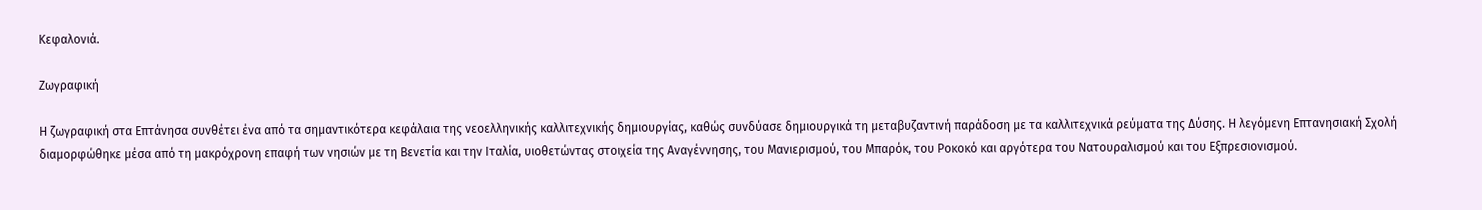Κεφαλονιά.

Ζωγραφική

Η ζωγραφική στα Επτάνησα συνθέτει ένα από τα σημαντικότερα κεφάλαια της νεοελληνικής καλλιτεχνικής δημιουργίας, καθώς συνδύασε δημιουργικά τη μεταβυζαντινή παράδοση με τα καλλιτεχνικά ρεύματα της Δύσης. Η λεγόμενη Επτανησιακή Σχολή διαμορφώθηκε μέσα από τη μακρόχρονη επαφή των νησιών με τη Βενετία και την Ιταλία, υιοθετώντας στοιχεία της Αναγέννησης, του Μανιερισμού, του Μπαρόκ, του Ροκοκό και αργότερα του Νατουραλισμού και του Εξπρεσιονισμού.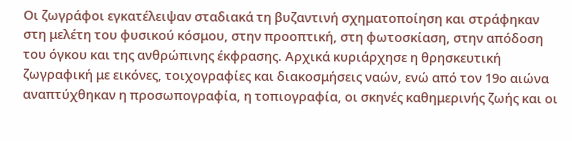Οι ζωγράφοι εγκατέλειψαν σταδιακά τη βυζαντινή σχηματοποίηση και στράφηκαν στη μελέτη του φυσικού κόσμου, στην προοπτική, στη φωτοσκίαση, στην απόδοση του όγκου και της ανθρώπινης έκφρασης. Αρχικά κυριάρχησε η θρησκευτική ζωγραφική με εικόνες, τοιχογραφίες και διακοσμήσεις ναών, ενώ από τον 19ο αιώνα αναπτύχθηκαν η προσωπογραφία, η τοπιογραφία, οι σκηνές καθημερινής ζωής και οι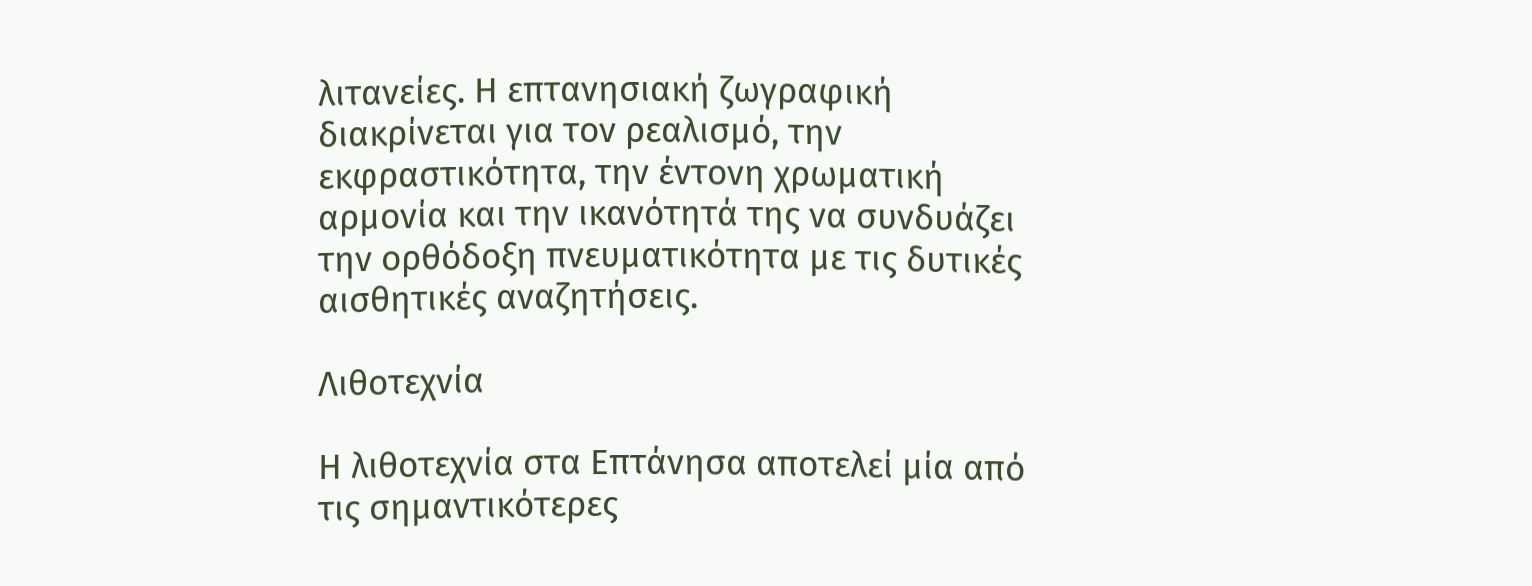λιτανείες. Η επτανησιακή ζωγραφική διακρίνεται για τον ρεαλισμό, την εκφραστικότητα, την έντονη χρωματική αρμονία και την ικανότητά της να συνδυάζει την ορθόδοξη πνευματικότητα με τις δυτικές αισθητικές αναζητήσεις.

Λιθοτεχνία

Η λιθοτεχνία στα Επτάνησα αποτελεί μία από τις σημαντικότερες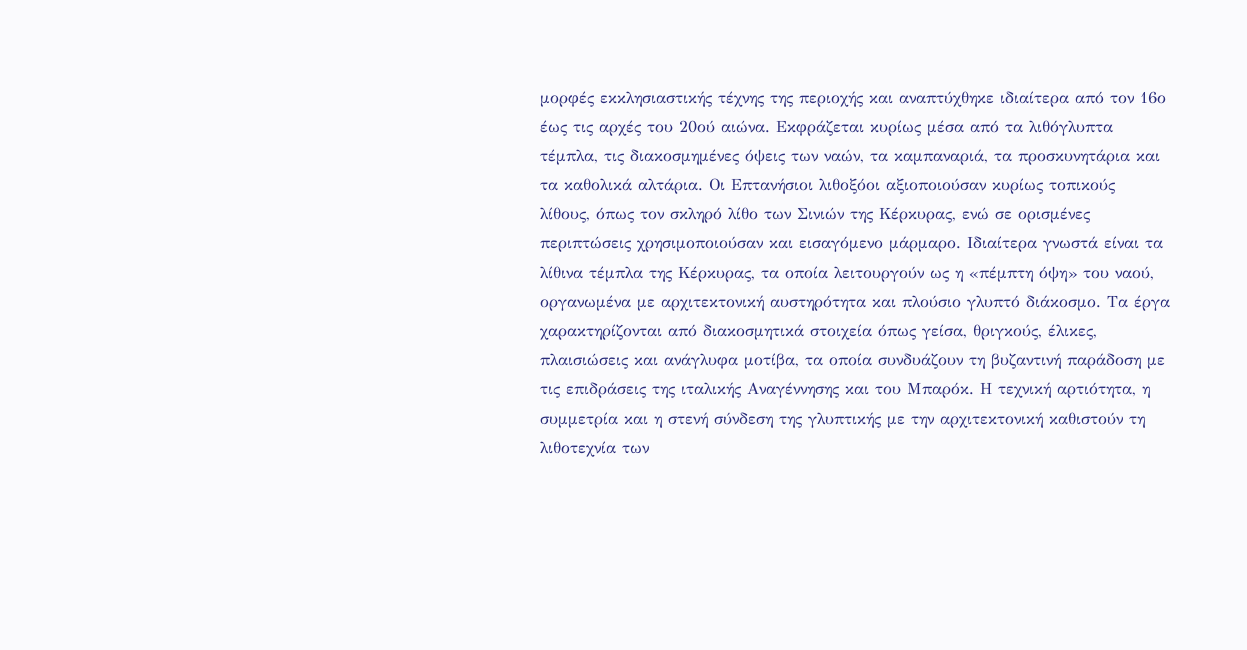μορφές εκκλησιαστικής τέχνης της περιοχής και αναπτύχθηκε ιδιαίτερα από τον 16ο έως τις αρχές του 20ού αιώνα. Εκφράζεται κυρίως μέσα από τα λιθόγλυπτα τέμπλα, τις διακοσμημένες όψεις των ναών, τα καμπαναριά, τα προσκυνητάρια και τα καθολικά αλτάρια. Οι Επτανήσιοι λιθοξόοι αξιοποιούσαν κυρίως τοπικούς λίθους, όπως τον σκληρό λίθο των Σινιών της Κέρκυρας, ενώ σε ορισμένες περιπτώσεις χρησιμοποιούσαν και εισαγόμενο μάρμαρο. Ιδιαίτερα γνωστά είναι τα λίθινα τέμπλα της Κέρκυρας, τα οποία λειτουργούν ως η «πέμπτη όψη» του ναού, οργανωμένα με αρχιτεκτονική αυστηρότητα και πλούσιο γλυπτό διάκοσμο. Τα έργα χαρακτηρίζονται από διακοσμητικά στοιχεία όπως γείσα, θριγκούς, έλικες, πλαισιώσεις και ανάγλυφα μοτίβα, τα οποία συνδυάζουν τη βυζαντινή παράδοση με τις επιδράσεις της ιταλικής Αναγέννησης και του Μπαρόκ. Η τεχνική αρτιότητα, η συμμετρία και η στενή σύνδεση της γλυπτικής με την αρχιτεκτονική καθιστούν τη λιθοτεχνία των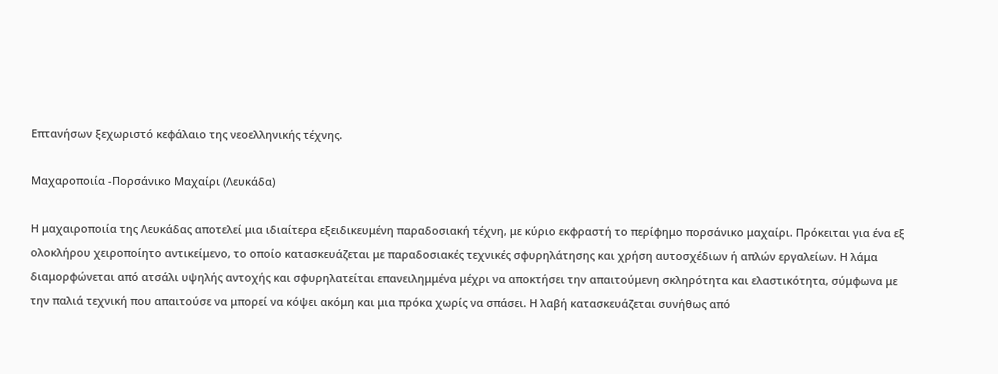Επτανήσων ξεχωριστό κεφάλαιο της νεοελληνικής τέχνης.

Μαχαροποιία -Πορσάνικο Μαχαίρι (Λευκάδα)

Η μαχαιροποιία της Λευκάδας αποτελεί μια ιδιαίτερα εξειδικευμένη παραδοσιακή τέχνη, με κύριο εκφραστή το περίφημο πορσάνικο μαχαίρι. Πρόκειται για ένα εξ ολοκλήρου χειροποίητο αντικείμενο, το οποίο κατασκευάζεται με παραδοσιακές τεχνικές σφυρηλάτησης και χρήση αυτοσχέδιων ή απλών εργαλείων. Η λάμα διαμορφώνεται από ατσάλι υψηλής αντοχής και σφυρηλατείται επανειλημμένα μέχρι να αποκτήσει την απαιτούμενη σκληρότητα και ελαστικότητα, σύμφωνα με την παλιά τεχνική που απαιτούσε να μπορεί να κόψει ακόμη και μια πρόκα χωρίς να σπάσει. Η λαβή κατασκευάζεται συνήθως από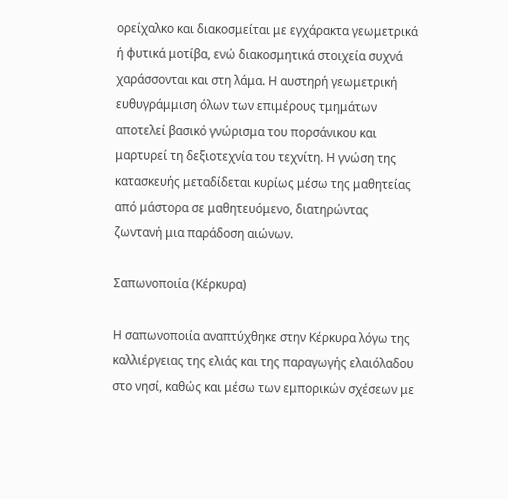ορείχαλκο και διακοσμείται με εγχάρακτα γεωμετρικά ή φυτικά μοτίβα, ενώ διακοσμητικά στοιχεία συχνά χαράσσονται και στη λάμα. Η αυστηρή γεωμετρική ευθυγράμμιση όλων των επιμέρους τμημάτων αποτελεί βασικό γνώρισμα του πορσάνικου και μαρτυρεί τη δεξιοτεχνία του τεχνίτη. Η γνώση της κατασκευής μεταδίδεται κυρίως μέσω της μαθητείας από μάστορα σε μαθητευόμενο, διατηρώντας ζωντανή μια παράδοση αιώνων.

Σαπωνοποιία (Κέρκυρα)

Η σαπωνοποιία αναπτύχθηκε στην Κέρκυρα λόγω της καλλιέργειας της ελιάς και της παραγωγής ελαιόλαδου στο νησί, καθώς και μέσω των εμπορικών σχέσεων με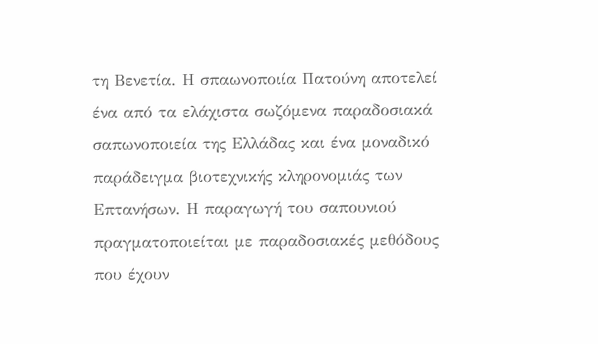τη Βενετία. Η σπαωνοποιία Πατούνη αποτελεί ένα από τα ελάχιστα σωζόμενα παραδοσιακά σαπωνοποιεία της Ελλάδας και ένα μοναδικό παράδειγμα βιοτεχνικής κληρονομιάς των Επτανήσων. Η παραγωγή του σαπουνιού πραγματοποιείται με παραδοσιακές μεθόδους που έχουν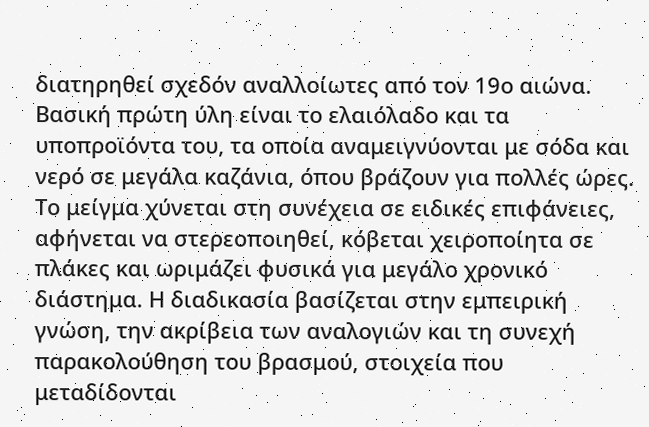διατηρηθεί σχεδόν αναλλοίωτες από τον 19ο αιώνα. Βασική πρώτη ύλη είναι το ελαιόλαδο και τα υποπροϊόντα του, τα οποία αναμειγνύονται με σόδα και νερό σε μεγάλα καζάνια, όπου βράζουν για πολλές ώρες. Το μείγμα χύνεται στη συνέχεια σε ειδικές επιφάνειες, αφήνεται να στερεοποιηθεί, κόβεται χειροποίητα σε πλάκες και ωριμάζει φυσικά για μεγάλο χρονικό διάστημα. Η διαδικασία βασίζεται στην εμπειρική γνώση, την ακρίβεια των αναλογιών και τη συνεχή παρακολούθηση του βρασμού, στοιχεία που μεταδίδονται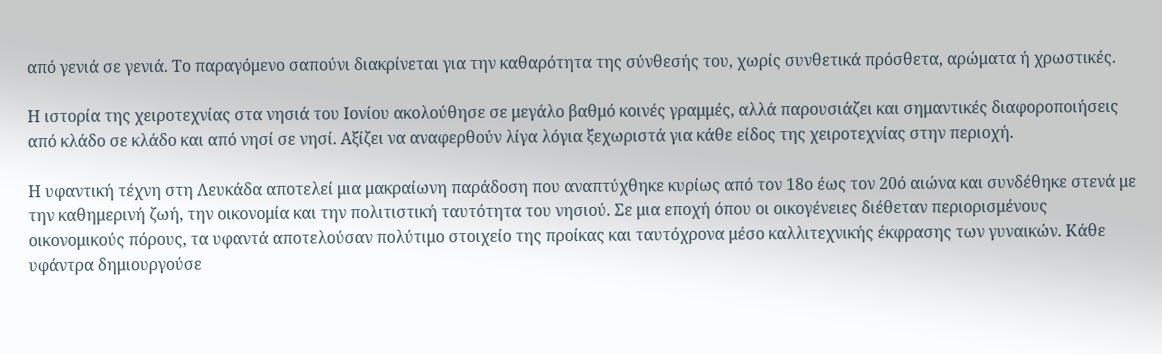από γενιά σε γενιά. Το παραγόμενο σαπούνι διακρίνεται για την καθαρότητα της σύνθεσής του, χωρίς συνθετικά πρόσθετα, αρώματα ή χρωστικές.

Η ιστορία της χειροτεχνίας στα νησιά του Ιονίου ακολούθησε σε μεγάλο βαθμό κοινές γραμμές, αλλά παρουσιάζει και σημαντικές διαφοροποιήσεις από κλάδο σε κλάδο και από νησί σε νησί. Αξίζει να αναφερθούν λίγα λόγια ξεχωριστά για κάθε είδος της χειροτεχνίας στην περιοχή.

Η υφαντική τέχνη στη Λευκάδα αποτελεί μια μακραίωνη παράδοση που αναπτύχθηκε κυρίως από τον 18ο έως τον 20ό αιώνα και συνδέθηκε στενά με την καθημερινή ζωή, την οικονομία και την πολιτιστική ταυτότητα του νησιού. Σε μια εποχή όπου οι οικογένειες διέθεταν περιορισμένους οικονομικούς πόρους, τα υφαντά αποτελούσαν πολύτιμο στοιχείο της προίκας και ταυτόχρονα μέσο καλλιτεχνικής έκφρασης των γυναικών. Κάθε υφάντρα δημιουργούσε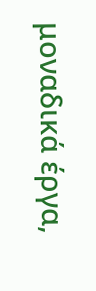μοναδικά έργα,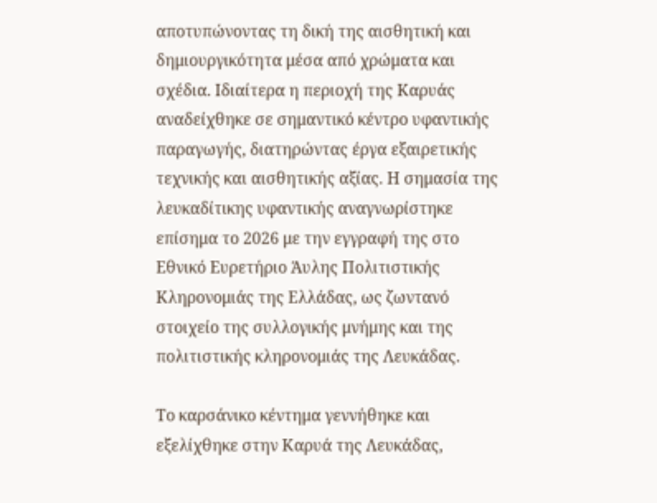αποτυπώνοντας τη δική της αισθητική και δημιουργικότητα μέσα από χρώματα και σχέδια. Ιδιαίτερα η περιοχή της Καρυάς αναδείχθηκε σε σημαντικό κέντρο υφαντικής παραγωγής, διατηρώντας έργα εξαιρετικής τεχνικής και αισθητικής αξίας. Η σημασία της λευκαδίτικης υφαντικής αναγνωρίστηκε επίσημα το 2026 με την εγγραφή της στο Εθνικό Ευρετήριο Άυλης Πολιτιστικής Κληρονομιάς της Ελλάδας, ως ζωντανό στοιχείο της συλλογικής μνήμης και της πολιτιστικής κληρονομιάς της Λευκάδας.

Το καρσάνικο κέντημα γεννήθηκε και εξελίχθηκε στην Καρυά της Λευκάδας,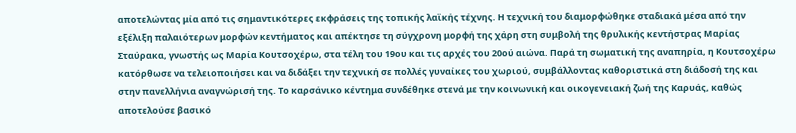αποτελώντας μία από τις σημαντικότερες εκφράσεις της τοπικής λαϊκής τέχνης. Η τεχνική του διαμορφώθηκε σταδιακά μέσα από την εξέλιξη παλαιότερων μορφών κεντήματος και απέκτησε τη σύγχρονη μορφή της χάρη στη συμβολή της θρυλικής κεντήστρας Μαρίας Σταύρακα, γνωστής ως Μαρία Κουτσοχέρω, στα τέλη του 19ου και τις αρχές του 20ού αιώνα. Παρά τη σωματική της αναπηρία, η Κουτσοχέρω κατόρθωσε να τελειοποιήσει και να διδάξει την τεχνική σε πολλές γυναίκες του χωριού, συμβάλλοντας καθοριστικά στη διάδοσή της και στην πανελλήνια αναγνώρισή της. Το καρσάνικο κέντημα συνδέθηκε στενά με την κοινωνική και οικογενειακή ζωή της Καρυάς, καθώς αποτελούσε βασικό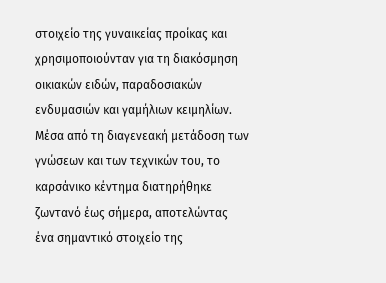στοιχείο της γυναικείας προίκας και χρησιμοποιούνταν για τη διακόσμηση οικιακών ειδών, παραδοσιακών ενδυμασιών και γαμήλιων κειμηλίων. Μέσα από τη διαγενεακή μετάδοση των γνώσεων και των τεχνικών του, το καρσάνικο κέντημα διατηρήθηκε ζωντανό έως σήμερα, αποτελώντας ένα σημαντικό στοιχείο της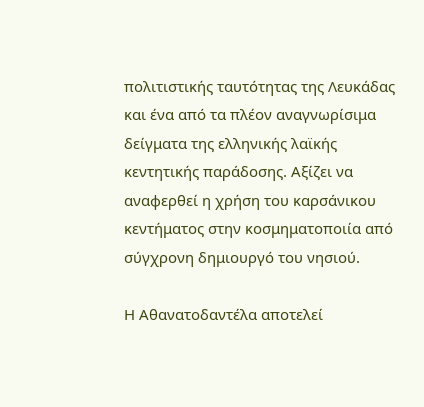πολιτιστικής ταυτότητας της Λευκάδας και ένα από τα πλέον αναγνωρίσιμα δείγματα της ελληνικής λαϊκής κεντητικής παράδοσης. Αξίζει να αναφερθεί η χρήση του καρσάνικου κεντήματος στην κοσμηματοποιία από σύγχρονη δημιουργό του νησιού.

Η Αθανατοδαντέλα αποτελεί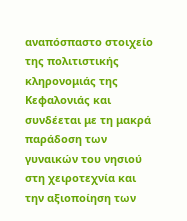αναπόσπαστο στοιχείο της πολιτιστικής κληρονομιάς της Κεφαλονιάς και συνδέεται με τη μακρά παράδοση των γυναικών του νησιού στη χειροτεχνία και την αξιοποίηση των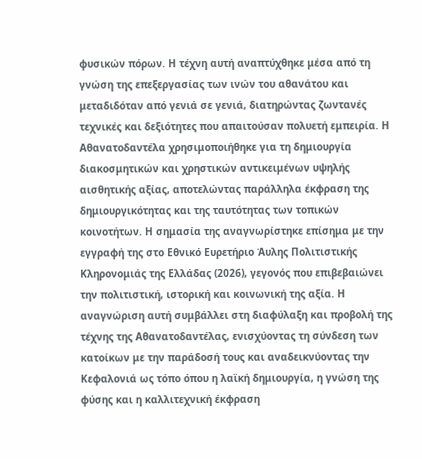φυσικών πόρων. Η τέχνη αυτή αναπτύχθηκε μέσα από τη γνώση της επεξεργασίας των ινών του αθανάτου και μεταδιδόταν από γενιά σε γενιά, διατηρώντας ζωντανές τεχνικές και δεξιότητες που απαιτούσαν πολυετή εμπειρία. Η Αθανατοδαντέλα χρησιμοποιήθηκε για τη δημιουργία διακοσμητικών και χρηστικών αντικειμένων υψηλής αισθητικής αξίας, αποτελώντας παράλληλα έκφραση της δημιουργικότητας και της ταυτότητας των τοπικών κοινοτήτων. Η σημασία της αναγνωρίστηκε επίσημα με την εγγραφή της στο Εθνικό Ευρετήριο Άυλης Πολιτιστικής Κληρονομιάς της Ελλάδας (2026), γεγονός που επιβεβαιώνει την πολιτιστική, ιστορική και κοινωνική της αξία. Η αναγνώριση αυτή συμβάλλει στη διαφύλαξη και προβολή της τέχνης της Αθανατοδαντέλας, ενισχύοντας τη σύνδεση των κατοίκων με την παράδοσή τους και αναδεικνύοντας την Κεφαλονιά ως τόπο όπου η λαϊκή δημιουργία, η γνώση της φύσης και η καλλιτεχνική έκφραση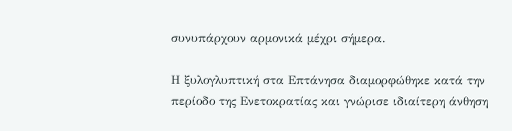συνυπάρχουν αρμονικά μέχρι σήμερα.

Η ξυλογλυπτική στα Επτάνησα διαμορφώθηκε κατά την περίοδο της Ενετοκρατίας και γνώρισε ιδιαίτερη άνθηση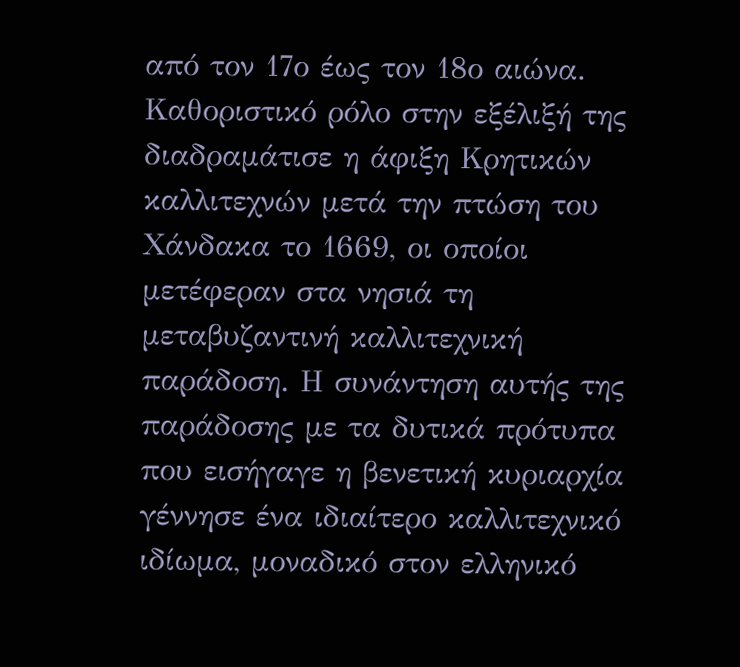από τον 17ο έως τον 18ο αιώνα. Καθοριστικό ρόλο στην εξέλιξή της διαδραμάτισε η άφιξη Κρητικών καλλιτεχνών μετά την πτώση του Χάνδακα το 1669, οι οποίοι μετέφεραν στα νησιά τη μεταβυζαντινή καλλιτεχνική παράδοση. Η συνάντηση αυτής της παράδοσης με τα δυτικά πρότυπα που εισήγαγε η βενετική κυριαρχία γέννησε ένα ιδιαίτερο καλλιτεχνικό ιδίωμα, μοναδικό στον ελληνικό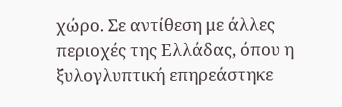χώρο. Σε αντίθεση με άλλες περιοχές της Ελλάδας, όπου η ξυλογλυπτική επηρεάστηκε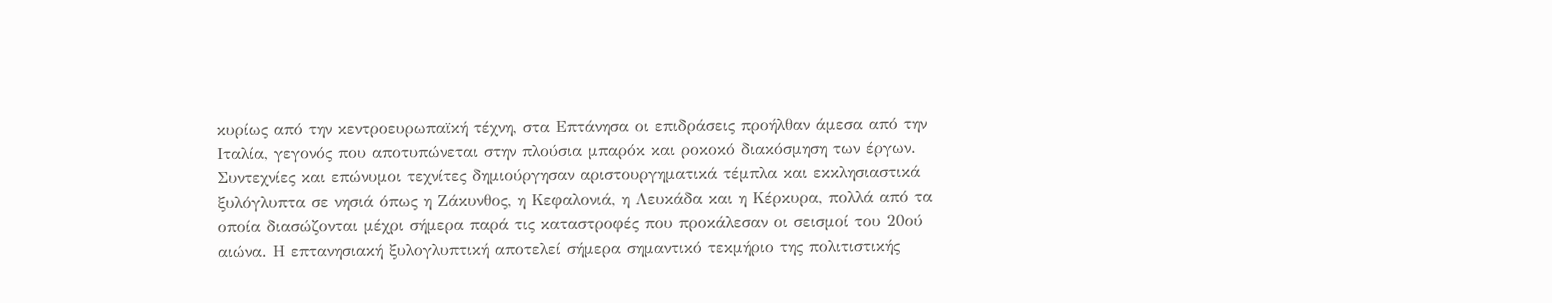κυρίως από την κεντροευρωπαϊκή τέχνη, στα Επτάνησα οι επιδράσεις προήλθαν άμεσα από την Ιταλία, γεγονός που αποτυπώνεται στην πλούσια μπαρόκ και ροκοκό διακόσμηση των έργων. Συντεχνίες και επώνυμοι τεχνίτες δημιούργησαν αριστουργηματικά τέμπλα και εκκλησιαστικά ξυλόγλυπτα σε νησιά όπως η Ζάκυνθος, η Κεφαλονιά, η Λευκάδα και η Κέρκυρα, πολλά από τα οποία διασώζονται μέχρι σήμερα παρά τις καταστροφές που προκάλεσαν οι σεισμοί του 20ού αιώνα. Η επτανησιακή ξυλογλυπτική αποτελεί σήμερα σημαντικό τεκμήριο της πολιτιστικής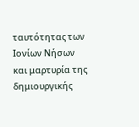ταυτότητας των Ιονίων Νήσων και μαρτυρία της δημιουργικής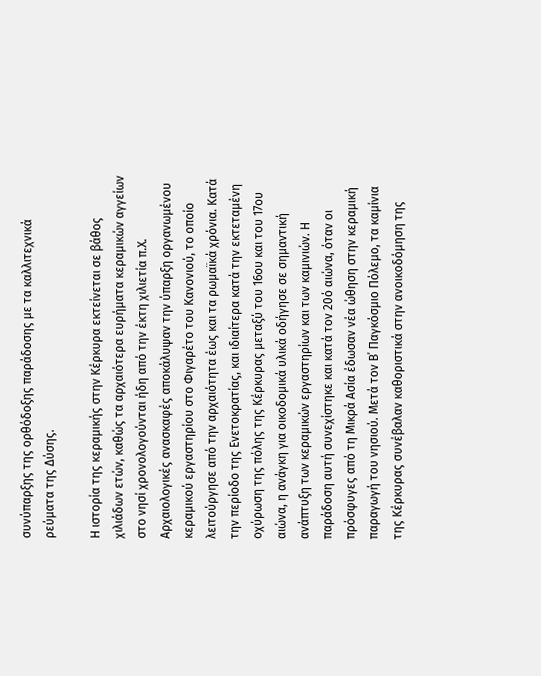συνύπαρξης της ορθόδοξης παράδοσης με τα καλλιτεχνικά ρεύματα της Δύσης.

Η ιστορία της κεραμικής στην Κέρκυρα εκτείνεται σε βάθος χιλιάδων ετών, καθώς τα αρχαιότερα ευρήματα κεραμικών αγγείων στο νησί χρονολογούνται ήδη από την έκτη χιλιετία π.Χ. Αρχαιολογικές ανασκαφές αποκάλυψαν την ύπαρξη οργανωμένου κεραμικού εργαστηρίου στο Φιγαρέτο του Κανονιού, το οποίο λειτούργησε από την αρχαιότητα έως και τα ρωμαϊκά χρόνια. Κατά την περίοδο της Ενετοκρατίας, και ιδιαίτερα κατά την εκτεταμένη οχύρωση της πόλης της Κέρκυρας μεταξύ του 16ου και του 17ου αιώνα, η ανάγκη για οικοδομικά υλικά οδήγησε σε σημαντική ανάπτυξη των κεραμικών εργαστηρίων και των καμινιών. Η παράδοση αυτή συνεχίστηκε και κατά τον 20ό αιώνα, όταν οι πρόσφυγες από τη Μικρά Ασία έδωσαν νέα ώθηση στην κεραμική παραγωγή του νησιού. Μετά τον Β΄ Παγκόσμιο Πόλεμο, τα καμίνια της Κέρκυρας συνέβαλαν καθοριστικά στην ανοικοδόμηση της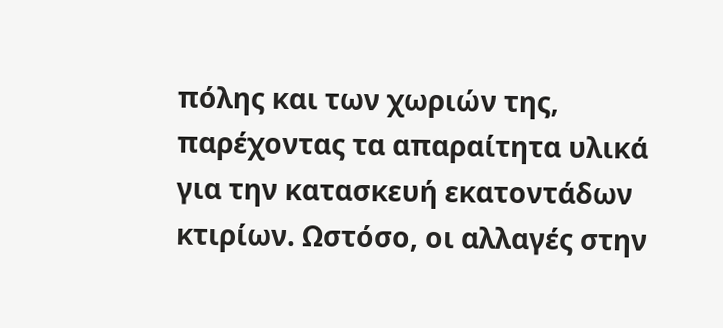πόλης και των χωριών της, παρέχοντας τα απαραίτητα υλικά για την κατασκευή εκατοντάδων κτιρίων. Ωστόσο, οι αλλαγές στην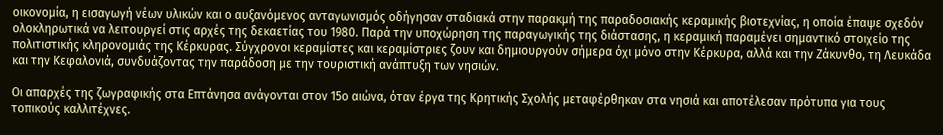οικονομία, η εισαγωγή νέων υλικών και ο αυξανόμενος ανταγωνισμός οδήγησαν σταδιακά στην παρακμή της παραδοσιακής κεραμικής βιοτεχνίας, η οποία έπαψε σχεδόν ολοκληρωτικά να λειτουργεί στις αρχές της δεκαετίας του 1980. Παρά την υποχώρηση της παραγωγικής της διάστασης, η κεραμική παραμένει σημαντικό στοιχείο της πολιτιστικής κληρονομιάς της Κέρκυρας. Σύγχρονοι κεραμίστες και κεραμίστριες ζουν και δημιουργούν σήμερα όχι μόνο στην Κέρκυρα, αλλά και την Ζάκυνθο, τη Λευκάδα και την Κεφαλονιά, συνδυάζοντας την παράδοση με την τουριστική ανάπτυξη των νησιών.

Οι απαρχές της ζωγραφικής στα Επτάνησα ανάγονται στον 15ο αιώνα, όταν έργα της Κρητικής Σχολής μεταφέρθηκαν στα νησιά και αποτέλεσαν πρότυπα για τους τοπικούς καλλιτέχνες.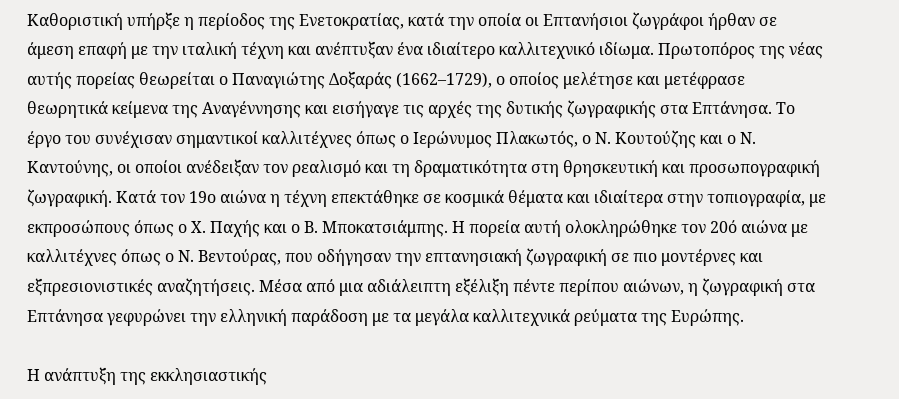Καθοριστική υπήρξε η περίοδος της Ενετοκρατίας, κατά την οποία οι Επτανήσιοι ζωγράφοι ήρθαν σε άμεση επαφή με την ιταλική τέχνη και ανέπτυξαν ένα ιδιαίτερο καλλιτεχνικό ιδίωμα. Πρωτοπόρος της νέας αυτής πορείας θεωρείται ο Παναγιώτης Δοξαράς (1662–1729), ο οποίος μελέτησε και μετέφρασε θεωρητικά κείμενα της Αναγέννησης και εισήγαγε τις αρχές της δυτικής ζωγραφικής στα Επτάνησα. Το έργο του συνέχισαν σημαντικοί καλλιτέχνες όπως ο Ιερώνυμος Πλακωτός, ο Ν. Κουτούζης και ο Ν. Καντούνης, οι οποίοι ανέδειξαν τον ρεαλισμό και τη δραματικότητα στη θρησκευτική και προσωπογραφική ζωγραφική. Κατά τον 19ο αιώνα η τέχνη επεκτάθηκε σε κοσμικά θέματα και ιδιαίτερα στην τοπιογραφία, με εκπροσώπους όπως ο Χ. Παχής και ο Β. Μποκατσιάμπης. Η πορεία αυτή ολοκληρώθηκε τον 20ό αιώνα με καλλιτέχνες όπως ο Ν. Βεντούρας, που οδήγησαν την επτανησιακή ζωγραφική σε πιο μοντέρνες και εξπρεσιονιστικές αναζητήσεις. Μέσα από μια αδιάλειπτη εξέλιξη πέντε περίπου αιώνων, η ζωγραφική στα Επτάνησα γεφυρώνει την ελληνική παράδοση με τα μεγάλα καλλιτεχνικά ρεύματα της Ευρώπης.

Η ανάπτυξη της εκκλησιαστικής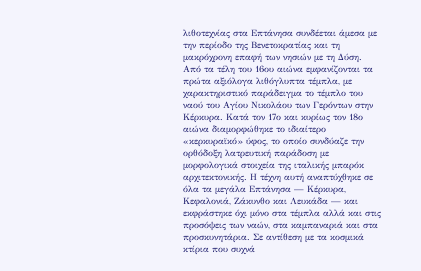λιθοτεχνίας στα Επτάνησα συνδέεται άμεσα με την περίοδο της Βενετοκρατίας και τη μακρόχρονη επαφή των νησιών με τη Δύση. Από τα τέλη του 16ου αιώνα εμφανίζονται τα πρώτα αξιόλογα λιθόγλυπτα τέμπλα, με χαρακτηριστικό παράδειγμα το τέμπλο του ναού του Αγίου Νικολάου των Γερόντων στην Κέρκυρα. Κατά τον 17ο και κυρίως τον 18ο αιώνα διαμορφώθηκε το ιδιαίτερο «κερκυραϊκό» ύφος, το οποίο συνδύαζε την ορθόδοξη λατρευτική παράδοση με μορφολογικά στοιχεία της ιταλικής μπαρόκ αρχιτεκτονικής. Η τέχνη αυτή αναπτύχθηκε σε όλα τα μεγάλα Επτάνησα — Κέρκυρα, Κεφαλονιά, Ζάκυνθο και Λευκάδα — και εκφράστηκε όχι μόνο στα τέμπλα αλλά και στις προσόψεις των ναών, στα καμπαναριά και στα προσκυνητάρια. Σε αντίθεση με τα κοσμικά κτίρια που συχνά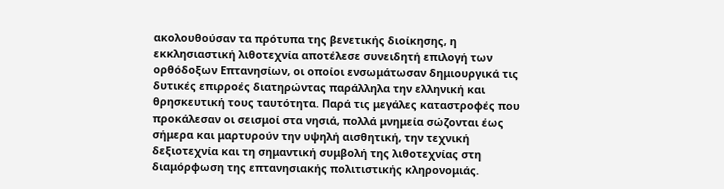ακολουθούσαν τα πρότυπα της βενετικής διοίκησης, η εκκλησιαστική λιθοτεχνία αποτέλεσε συνειδητή επιλογή των ορθόδοξων Επτανησίων, οι οποίοι ενσωμάτωσαν δημιουργικά τις δυτικές επιρροές διατηρώντας παράλληλα την ελληνική και θρησκευτική τους ταυτότητα. Παρά τις μεγάλες καταστροφές που προκάλεσαν οι σεισμοί στα νησιά, πολλά μνημεία σώζονται έως σήμερα και μαρτυρούν την υψηλή αισθητική, την τεχνική δεξιοτεχνία και τη σημαντική συμβολή της λιθοτεχνίας στη διαμόρφωση της επτανησιακής πολιτιστικής κληρονομιάς.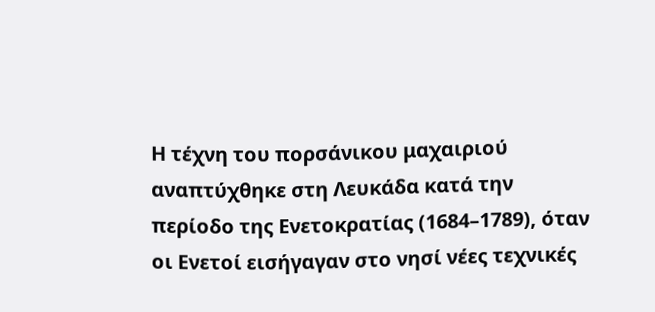Η τέχνη του πορσάνικου μαχαιριού αναπτύχθηκε στη Λευκάδα κατά την περίοδο της Ενετοκρατίας (1684–1789), όταν οι Ενετοί εισήγαγαν στο νησί νέες τεχνικές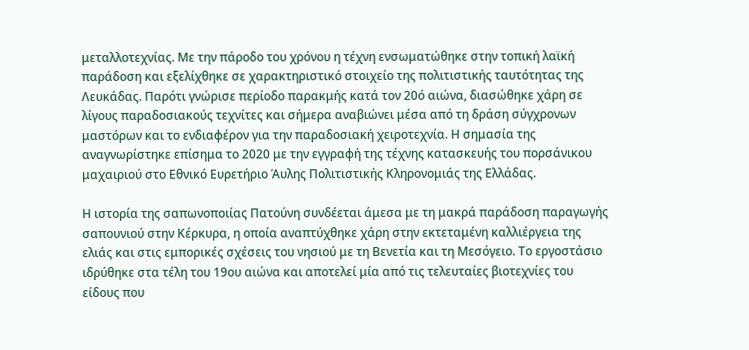μεταλλοτεχνίας. Με την πάροδο του χρόνου η τέχνη ενσωματώθηκε στην τοπική λαϊκή παράδοση και εξελίχθηκε σε χαρακτηριστικό στοιχείο της πολιτιστικής ταυτότητας της Λευκάδας. Παρότι γνώρισε περίοδο παρακμής κατά τον 20ό αιώνα, διασώθηκε χάρη σε λίγους παραδοσιακούς τεχνίτες και σήμερα αναβιώνει μέσα από τη δράση σύγχρονων μαστόρων και το ενδιαφέρον για την παραδοσιακή χειροτεχνία. Η σημασία της αναγνωρίστηκε επίσημα το 2020 με την εγγραφή της τέχνης κατασκευής του πορσάνικου μαχαιριού στο Εθνικό Ευρετήριο Άυλης Πολιτιστικής Κληρονομιάς της Ελλάδας.

Η ιστορία της σαπωνοποιίας Πατούνη συνδέεται άμεσα με τη μακρά παράδοση παραγωγής σαπουνιού στην Κέρκυρα, η οποία αναπτύχθηκε χάρη στην εκτεταμένη καλλιέργεια της ελιάς και στις εμπορικές σχέσεις του νησιού με τη Βενετία και τη Μεσόγειο. Το εργοστάσιο ιδρύθηκε στα τέλη του 19ου αιώνα και αποτελεί μία από τις τελευταίες βιοτεχνίες του είδους που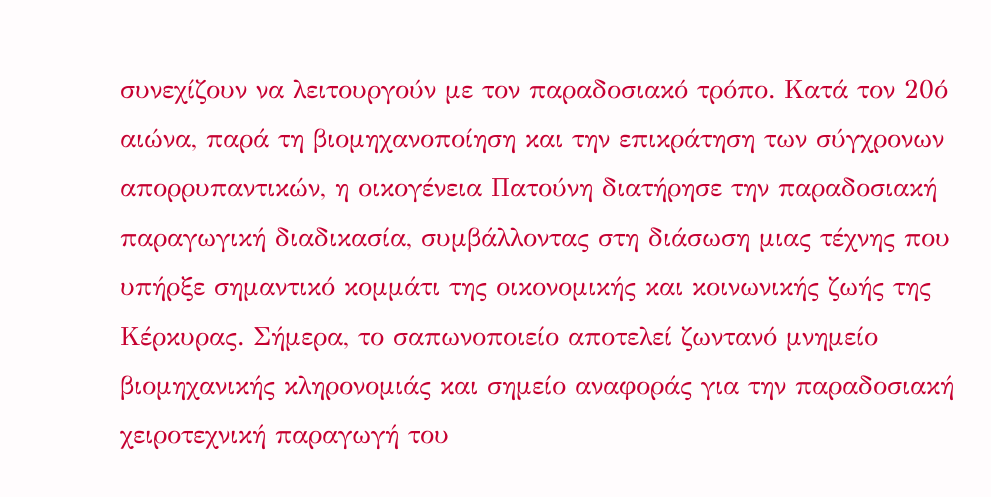συνεχίζουν να λειτουργούν με τον παραδοσιακό τρόπο. Κατά τον 20ό αιώνα, παρά τη βιομηχανοποίηση και την επικράτηση των σύγχρονων απορρυπαντικών, η οικογένεια Πατούνη διατήρησε την παραδοσιακή παραγωγική διαδικασία, συμβάλλοντας στη διάσωση μιας τέχνης που υπήρξε σημαντικό κομμάτι της οικονομικής και κοινωνικής ζωής της Κέρκυρας. Σήμερα, το σαπωνοποιείο αποτελεί ζωντανό μνημείο βιομηχανικής κληρονομιάς και σημείο αναφοράς για την παραδοσιακή χειροτεχνική παραγωγή του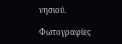νησιού.

Φωτογραφίες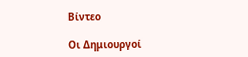Βίντεο

Οι Δημιουργοί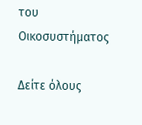του Οικοσυστήματος

Δείτε όλους